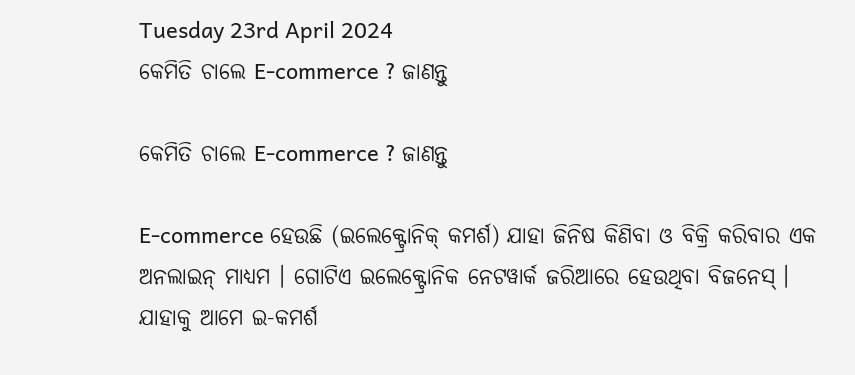Tuesday 23rd April 2024
କେମିତି ଚାଲେ E-commerce ? ଜାଣନ୍ତୁ

କେମିତି ଚାଲେ E-commerce ? ଜାଣନ୍ତୁ

E-commerce ହେଉଛି (ଇଲେକ୍ଟ୍ରୋନିକ୍ କମର୍ଶ) ଯାହା ଜିନିଷ କିଣିବା ଓ ବିକ୍ରି କରିବାର ଏକ ଅନଲାଇନ୍ ମାଧ୍ୟମ । ଗୋଟିଏ ଇଲେକ୍ଟ୍ରୋନିକ ନେଟୱାର୍କ ଜରିଆରେ ହେଉଥିବା ବିଜନେସ୍ । ଯାହାକୁ ଆମେ ଇ-କମର୍ଶ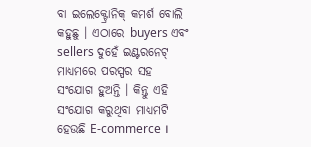ବା ଇଲେକ୍ଟ୍ରୋନିକ୍ କମର୍ଶ ବୋଲି କହୁଛୁ । ଏଠାରେ buyers ଏବଂ sellers ଦୁହେଁ ଇଣ୍ଟରନେଟ୍ ମାଧ୍ୟମରେ ପରସ୍ପର ସହ ସଂଯୋଗ ହୁଅନ୍ତି । କିନ୍ତୁ ଏହି ସଂଯୋଗ କରୁଥିବା ମାଧ୍ୟମଟି ହେଉଛି E-commerce ।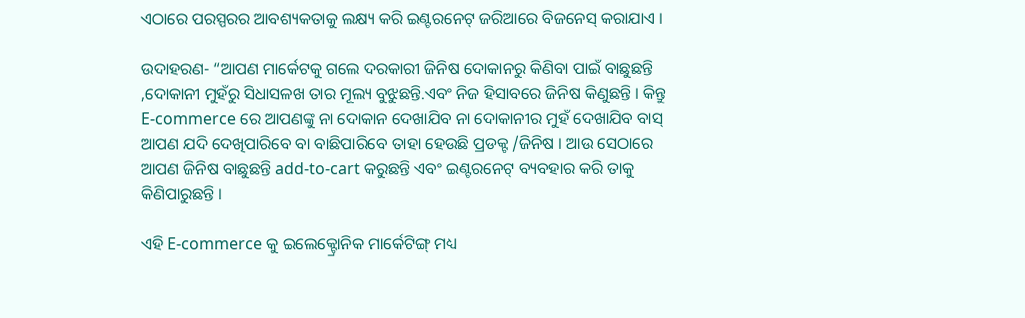ଏଠାରେ ପରସ୍ପରର ଆବଶ୍ୟକତାକୁ ଲକ୍ଷ୍ୟ କରି ଇଣ୍ଟରନେଟ୍ ଜରିଆରେ ବିଜନେସ୍ କରାଯାଏ ।

ଉଦାହରଣ- “ଆପଣ ମାର୍କେଟକୁ ଗଲେ ଦରକାରୀ ଜିନିଷ ଦୋକାନରୁ କିଣିବା ପାଇଁ ବାଛୁଛନ୍ତି ,ଦୋକାନୀ ମୁହଁରୁ ସିଧାସଳଖ ତାର ମୂଲ୍ୟ ବୁଝୁଛନ୍ତି.ଏବଂ ନିଜ ହିସାବରେ ଜିନିଷ କିଣୁଛନ୍ତି । କିନ୍ତୁ E-commerce ରେ ଆପଣଙ୍କୁ ନା ଦୋକାନ ଦେଖାଯିବ ନା ଦୋକାନୀର ମୁହଁ ଦେଖାଯିବ ବାସ୍ ଆପଣ ଯଦି ଦେଖିପାରିବେ ବା ବାଛିପାରିବେ ତାହା ହେଉଛି ପ୍ରଡକ୍ଟ /ଜିନିଷ । ଆଉ ସେଠାରେ ଆପଣ ଜିନିଷ ବାଛୁଛନ୍ତି add-to-cart କରୁଛନ୍ତି ଏବଂ ଇଣ୍ଟରନେଟ୍ ବ୍ୟବହାର କରି ତାକୁ କିଣିପାରୁଛନ୍ତି ।

ଏହି E-commerce କୁ ଇଲେକ୍ଟ୍ରୋନିକ ମାର୍କେଟିଙ୍ଗ୍ ମଧ୍ୟ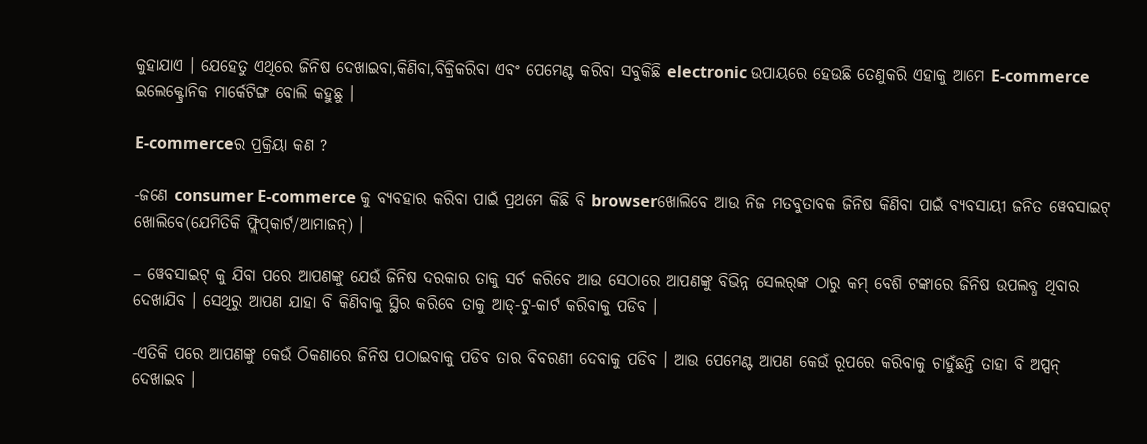କୁହାଯାଏ । ଯେହେତୁ ଏଥିରେ ଜିନିଷ ଦେଖାଇବା,କିଣିବା,ବିକ୍ରିକରିବା ଏବଂ ପେମେଣ୍ଟ କରିବା ସବୁକିଛି electronic ଉପାୟରେ ହେଉଛି ତେଣୁକରି ଏହାକୁ ଆମେ E-commerce ଇଲେକ୍ଟ୍ରୋନିକ ମାର୍କେଟିଙ୍ଗ ବୋଲି କହୁଛୁ ।

E-commerceର ପ୍ରକ୍ରିୟା କଣ ?

-ଜଣେ consumer E-commerce କୁ ବ୍ୟବହାର କରିବା ପାଇଁ ପ୍ରଥମେ କିଛି ବି browserଖୋଲିବେ ଆଉ ନିଜ ମତବୁତାବକ ଜିନିଷ କିଣିବା ପାଇଁ ବ୍ୟବସାୟୀ ଜନିତ ୱେବସାଇଟ୍ ଖୋଲିବେ(ଯେମିତିକି ଫ୍ଲିପ୍‌କାର୍ଟ/ଆମାଜନ୍‌) ।

– ୱେବସାଇଟ୍ କୁ ଯିବା ପରେ ଆପଣଙ୍କୁ ଯେଉଁ ଜିନିଷ ଦରକାର ତାକୁ ସର୍ଚ କରିବେ ଆଉ ସେଠାରେ ଆପଣଙ୍କୁ ବିଭିନ୍ନ ସେଲର୍‌ଙ୍କ ଠାରୁ କମ୍ ବେଶି ଟଙ୍କାରେ ଜିନିଷ ଉପଲବ୍ଧ ଥିବାର ଦେଖାଯିବ । ସେଥିରୁ ଆପଣ ଯାହା ବି କିଣିବାକୁ ସ୍ଥିର କରିବେ ତାକୁ ଆଡ୍‌-ଟୁ-କାର୍ଟ କରିବାକୁ ପଡିବ ।

-ଏତିକି ପରେ ଆପଣଙ୍କୁ କେଉଁ ଠିକଣାରେ ଜିନିଷ ପଠାଇବାକୁ ପଡିବ ତାର ବିବରଣୀ ଦେବାକୁ ପଡିବ । ଆଉ ପେମେଣ୍ଟ ଆପଣ କେଉଁ ରୂପରେ କରିବାକୁ ଚାହୁଁଛନ୍ତି ତାହା ବି ଅପ୍ସନ୍ ଦେଖାଇବ ।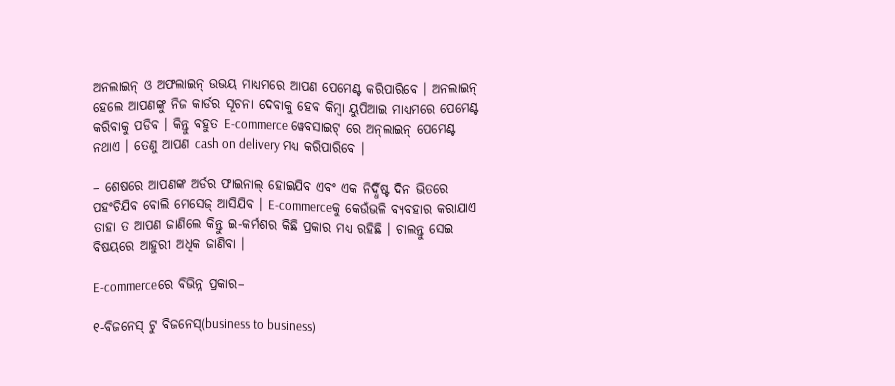ଅନଲାଇନ୍ ଓ ଅଫଲାଇନ୍ ଉଭୟ ମାଧ୍ୟମରେ ଆପଣ ପେମେଣ୍ଟ କରିପାରିବେ । ଅନଲାଇନ୍ ହେଲେ ଆପଣଙ୍କୁ ନିଜ କାର୍ଡର ସୂଚନା ଦେବାକୁ ହେବ କିମ୍ବା ୟୁପିଆଇ ମାଧ୍ୟମରେ ପେମେଣ୍ଟ କରିବାକୁ ପଡିବ । କିନ୍ତୁ ବହୁତ E-commerce ୱେବସାଇଟ୍ ରେ ଅନ୍‌ଲାଇନ୍ ପେମେଣ୍ଟ ନଥାଏ । ତେଣୁ ଆପଣ cash on delivery ମଧ୍ୟ କରିପାରିବେ ।

– ଶେଷରେ ଆପଣଙ୍କ ଅର୍ଡର ଫାଇନାଲ୍ ହୋଇଯିବ ଏବଂ ଏକ ନିର୍ଦ୍ଧିଷ୍ଟ ଦିନ ଭିତରେ ପହଂଚିଯିବ ବୋଲି ମେସେଜ୍ ଆସିଯିବ । E-commerceକୁ କେଉଁଭଳି ବ୍ୟବହାର କରାଯାଏ ତାହା ତ ଆପଣ ଜାଣିଲେ କିନ୍ତୁ ଇ-କର୍ମଶର କିଛି ପ୍ରକାର ମଧ୍ୟ ରହିଛି । ଚାଲନ୍ତୁ ସେଇ ବିଷୟରେ ଆହୁରୀ ଅଧିକ ଜାଣିବା ।

E-commerceରେ ବିଭିନ୍ନ ପ୍ରକାର–

୧-ବିଜନେସ୍ ଟୁ ବିଜନେସ୍‌(business to business)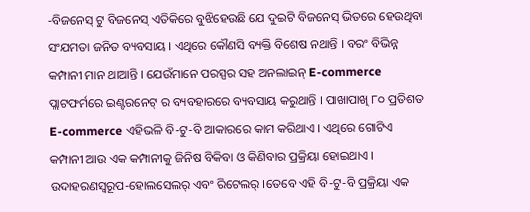-ବିଜନେସ୍ ଟୁ ବିଜନେସ୍ ଏତିକିରେ ବୁଝିହେଉଛି ଯେ ଦୁଇଟି ବିଜନେସ୍ ଭିତରେ ହେଉଥିବା ସଂଯମତା ଜନିତ ବ୍ୟବସାୟ । ଏଥିରେ କୌଣସି ବ୍ୟକ୍ତି ବିଶେଷ ନଥାନ୍ତି । ବରଂ ବିଭିନ୍ନ କମ୍ପାନୀ ମାନ ଥାଆନ୍ତି । ଯେଉଁମାନେ ପରସ୍ପର ସହ ଅନଲାଇନ୍ E-commerce ପ୍ଲାଟଫର୍ମରେ ଇଣ୍ଟରନେଟ୍ ର ବ୍ୟବହାରରେ ବ୍ୟବସାୟ କରୁଥାନ୍ତି । ପାଖାପାଖି ୮୦ ପ୍ରତିଶତ E-commerce ଏହିଭଳି ବି-ଟୁ-ବି ଆକାରରେ କାମ କରିଥାଏ । ଏଥିରେ ଗୋଟିଏ କମ୍ପାନୀ ଆଉ ଏକ କମ୍ପାନୀକୁ ଜିନିଷ ବିକିବା ଓ କିଣିବାର ପ୍ରକ୍ରିୟା ହୋଇଥାଏ । ଉଦାହରଣସ୍ୱରୂପ-ହୋଲସେଲର୍ ଏବଂ ରିଟେଲର୍ ।ତେବେ ଏହି ବି-ଟୁ-ବି ପ୍ରକ୍ରିୟା ଏକ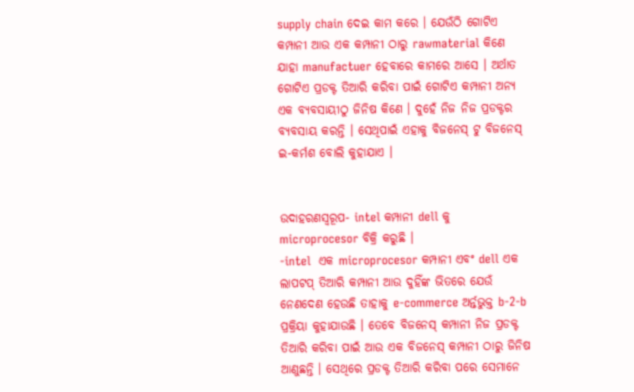supply chain ଦେଇ କାମ କରେ । ଯେଉଁଠି ଗୋଟିଏ କମ୍ପାନୀ ଆଉ ଏକ କମ୍ପାନୀ ଠାରୁ rawmaterial କିଣେ ଯାହା manufactuer ହେବାରେ କାମରେ ଆସେ । ଅର୍ଥାତ ଗୋଟିଏ ପ୍ରଡକ୍ଟ ତିଆରି କରିବା ପାଇଁ ଗୋଟିଏ କମ୍ପାନୀ ଅନ୍ୟ ଏକ ବ୍ୟବସାୟୀଠୁ ଜିନିଷ କିଣେ । ଦୁହେଁ ନିଜ ନିଜ ପ୍ରଡକ୍ଟର ବ୍ୟବସାୟ କରନ୍ତି । ସେଥିପାଇଁ ଏହାକୁ ବିଜନେସ୍ ଟୁ ବିଜନେସ୍ ଇ-କର୍ମଶ ବୋଲି କୁହାଯାଏ ।


ଉଦାହରଣସ୍ୱରୂପ- intel କମ୍ପାନୀ dell କୁ microprocesor ବିକ୍ରି କରୁଛି ।
-intel  ଏକ microprocesor କମ୍ପାନୀ ଏବଂ dell ଏକ ଲାପଟପ୍ ତିଆରି କମ୍ପାନୀ ଆଉ ଦୁହିଁଙ୍କ ଭିତରେ ଯେଉଁ ନେଣଦେଣ ହେଉଛି ତାହାକୁ e-commerce ଅର୍ନ୍ତଭୁକ୍ତ b-2-b ପ୍ରକ୍ରିୟା କୁହାଯାଉଛି । ତେବେ ବିଜନେସ୍ କମ୍ପାନୀ ନିଜ ପ୍ରଡକ୍ଟ ତିଆରି କରିବା ପାଇଁ ଆଉ ଏକ ବିଜନେସ୍ କମ୍ପାନୀ ଠାରୁ ଜିନିଷ ଆଣୁଛନ୍ତି । ସେଥିରେ ପ୍ରଡକ୍ଟ ତିଆରି କରିବା ପରେ ସେମାନେ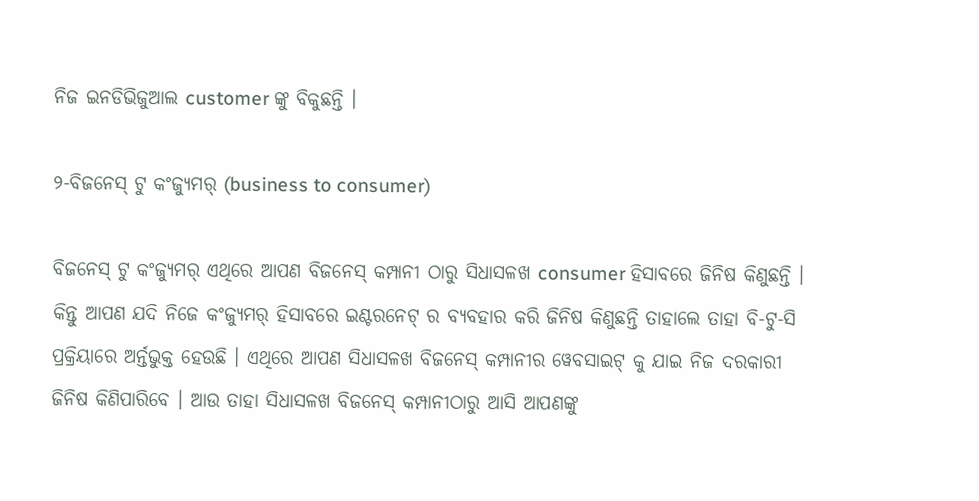ନିଜ ଇନଡିଭିଜୁଆଲ customer ଙ୍କୁ ବିକୁଛନ୍ତି ।

୨-ବିଜନେସ୍ ଟୁ କଂଜ୍ୟୁମର୍‌ (business to consumer)

ବିଜନେସ୍ ଟୁ କଂଜ୍ୟୁମର୍ ଏଥିରେ ଆପଣ ବିଜନେସ୍ କମ୍ପାନୀ ଠାରୁ ସିଧାସଳଖ consumer ହିସାବରେ ଜିନିଷ କିଣୁଛନ୍ତି । କିନ୍ତୁ ଆପଣ ଯଦି ନିଜେ କଂଜ୍ୟୁମର୍ ହିସାବରେ ଇଣ୍ଟରନେଟ୍ ର ବ୍ୟବହାର କରି ଜିନିଷ କିଣୁଛନ୍ତି ତାହାଲେ ତାହା ବି-ଟୁ-ସି ପ୍ରକ୍ରିୟାରେ ଅର୍ନ୍ତଭୁକ୍ତ ହେଉଛି । ଏଥିରେ ଆପଣ ସିଧାସଳଖ ବିଜନେସ୍ କମ୍ପାନୀର ୱେବସାଇଟ୍ କୁ ଯାଇ ନିଜ ଦରକାରୀ ଜିନିଷ କିଣିପାରିବେ । ଆଉ ତାହା ସିଧାସଳଖ ବିଜନେସ୍ କମ୍ପାନୀଠାରୁ ଆସି ଆପଣଙ୍କୁ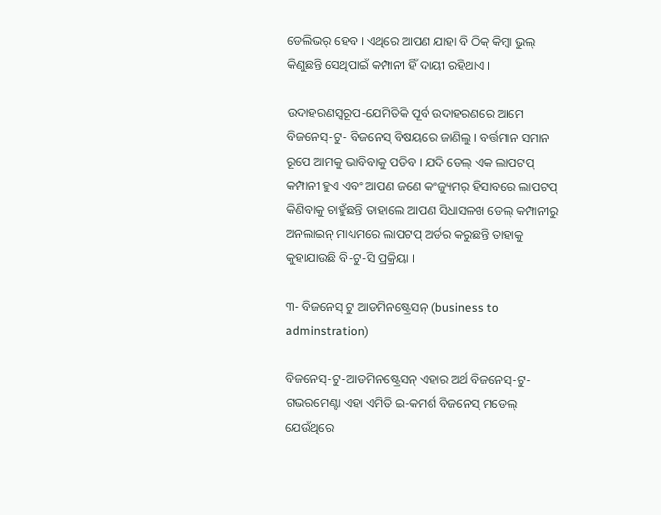ଡେଲିଭର୍ ହେବ । ଏଥିରେ ଆପଣ ଯାହା ବି ଠିକ୍ କିମ୍ବା ଭୁଲ୍ କିଣୁଛନ୍ତି ସେଥିପାଇଁ କମ୍ପାନୀ ହିଁ ଦାୟୀ ରହିଥାଏ ।

ଉଦାହରଣସ୍ୱରୂପ-ଯେମିତିକି ପୂର୍ବ ଉଦାହରଣରେ ଆମେ ବିଜନେସ୍‌-ଟୁ- ବିଜନେସ୍ ବିଷୟରେ ଜାଣିଲୁ । ବର୍ତ୍ତମାନ ସମାନ ରୂପେ ଆମକୁ ଭାବିବାକୁ ପଡିବ । ଯଦି ଡେଲ୍ ଏକ ଲାପଟପ୍ କମ୍ପାନୀ ହୁଏ ଏବଂ ଆପଣ ଜଣେ କଂଜ୍ୟୁମର୍ ହିସାବରେ ଲାପଟପ୍ କିଣିବାକୁ ଚାହୁଁଛନ୍ତି ତାହାଲେ ଆପଣ ସିଧାସଳଖ ଡେଲ୍ କମ୍ପାନୀରୁ ଅନଲାଇନ୍ ମାଧ୍ୟମରେ ଲାପଟପ୍ ଅର୍ଡର କରୁଛନ୍ତି ତାହାକୁ କୁହାଯାଉଛି ବି-ଟୁ-ସି ପ୍ରକ୍ରିୟା ।

୩- ବିଜନେସ୍ ଟୁ ଆଡମିନଷ୍ଟ୍ରେସନ୍ (business to adminstration)

ବିଜନେସ୍‌-ଟୁ-ଆଡମିନଷ୍ଟ୍ରେସନ୍ ଏହାର ଅର୍ଥ ବିଜନେସ୍‌-ଟୁ-ଗଭରମେଣ୍ଟା ଏହା ଏମିତି ଇ-କମର୍ଶ ବିଜନେସ୍ ମଡେଲ୍ ଯେଉଁଥିରେ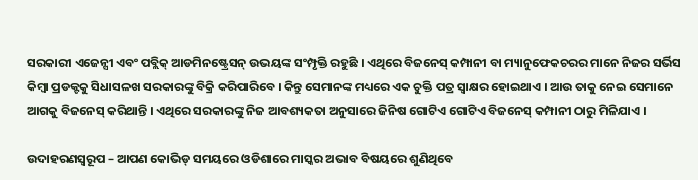ସରକାରୀ ଏଜେନ୍ସୀ ଏବଂ ପବ୍ଲିକ୍ ଆଡମିନଷ୍ଟ୍ରେସନ୍ ଉଭୟଙ୍କ ସଂମ୍ପୃକ୍ତି ରହୁଛି । ଏଥିରେ ବିଜନେସ୍ କମ୍ପାନୀ ବା ମ୍ୟାନୁଫେକଚରର ମାନେ ନିଜର ସର୍ଭିସ କିମ୍ବା ପ୍ରଡକ୍ଟକୁ ସିଧାସଳଖ ସରକାରଙ୍କୁ ବିକ୍ରି କରିପାରିବେ । କିନ୍ତୁ ସେମାନଙ୍କ ମଧ୍ୟରେ ଏକ ଚୁକ୍ତି ପତ୍ର ସ୍ୱାକ୍ଷର ହୋଇଥାଏ । ଆଉ ତାକୁ ନେଇ ସେମାନେ ଆଗକୁ ବିଜନେସ୍ କରିଥାନ୍ତି । ଏଥିରେ ସରକାରଙ୍କୁ ନିଜ ଆବଶ୍ୟକତା ଅନୁସାରେ ଜିନିଷ ଗୋଟିଏ ଗୋଟିଏ ବିଜନେସ୍ କମ୍ପାନୀ ଠାରୁ ମିଳିଯାଏ ।

ଉଦାହରଣସ୍ୱରୂପ – ଆପଣ କୋଭିଡ୍ ସମୟରେ ଓଡିଶାରେ ମାସ୍କର ଅଭାବ ବିଷୟରେ ଶୁଣିଥିବେ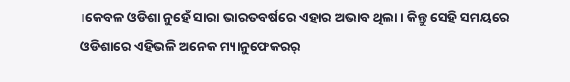।କେବଳ ଓଡିଶା ନୁହେଁ ସାରା ଭାରତବର୍ଷରେ ଏହାର ଅଭାବ ଥିଲା । କିନ୍ତୁ ସେହି ସମୟରେ ଓଡିଶାରେ ଏହିଭଳି ଅନେକ ମ୍ୟାନୁଫେକରର୍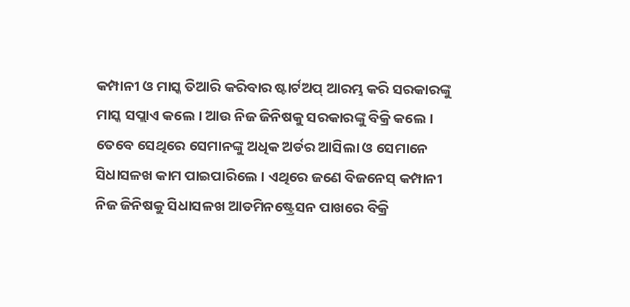କମ୍ପାନୀ ଓ ମାସ୍କ ତିଆରି କରିବାର ଷ୍ଟାର୍ଟଅପ୍ ଆରମ୍ଭ କରି ସରକାରଙ୍କୁ ମାସ୍କ ସପ୍ଲାଏ କଲେ । ଆଉ ନିଜ ଜିନିଷକୁ ସରକାରଙ୍କୁ ବିକ୍ରି କଲେ । ତେବେ ସେଥିରେ ସେମାନଙ୍କୁ ଅଧିକ ଅର୍ଡର ଆସିଲା ଓ ସେମାନେ ସିଧାସଳଖ କାମ ପାଇପାରିଲେ । ଏଥିରେ ଜଣେ ବିଜନେସ୍ କମ୍ପାନୀ ନିଜ ଜିନିଷକୁ ସିଧାସଳଖ ଆଡମିନଷ୍ଟ୍ରେସନ ପାଖରେ ବିକ୍ରି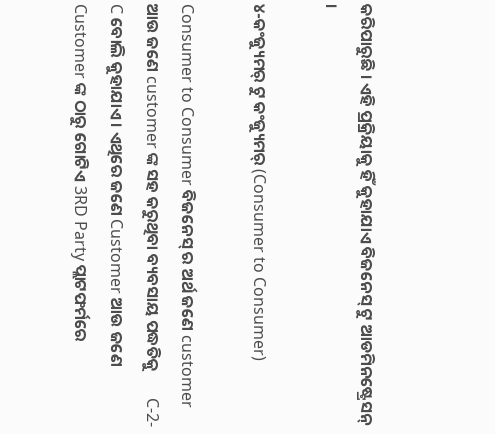କରିପାରୁଛି । ଏହି ପ୍ରକ୍ରିୟାକୁ ହିଁ କୁହାଯାଏ ବିଜନେସ୍ ଟୁ ଆଡମିନଷ୍ଟ୍ରେସନ୍ ।

୪-କଂଜ୍ୟୁମର୍ ଟୁ କଂଜ୍ୟୁମର୍‌ (Consumer to Consumer)

Consumer to Consumer ବିଜନେସ୍ ର ଅର୍ଥ ଜଣେ customer ଆଉ ଜଣେ customer ଙ୍କ ସହ କରୁଥିବା ବ୍ୟବସାୟ ପଦ୍ଧତିକୁ       C-2-C ବୋଲି କୁହାଯାଏ । ଏଥିରେ ଜଣେ Customer ଆଉ ଜଣେ Customer ଙ୍କ ଠାରୁ ଗୋଟିଏ 3RD Party ପ୍ଲାଟଫର୍ମରେ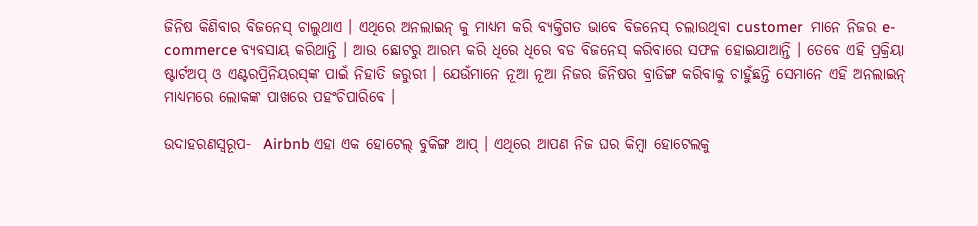ଜିନିଷ କିଣିବାର ବିଜନେସ୍ ଚାଲୁଥାଏ । ଏଥିରେ ଅନଲାଇନ୍ କୁ ମାଧ୍ୟମ କରି ବ୍ୟକ୍ତିଗତ ଭାବେ ବିଜନେସ୍ ଚଲାଉଥିବା customer  ମାନେ ନିଜର e-commerce ବ୍ୟବସାୟ କରିଥାନ୍ତି । ଆଉ ଛୋଟରୁ ଆରମ୍ଭ କରି ଧିରେ ଧିରେ ବଡ ବିଜନେସ୍ କରିବାରେ ସଫଳ ହୋଇଯାଆନ୍ତି । ତେବେ ଏହି ପ୍ରକ୍ରିୟା ଷ୍ଟାର୍ଟଅପ୍ ଓ ଏଣ୍ଟରପ୍ରିନିୟରସ୍‌ଙ୍କ ପାଇଁ ନିହାତି ଜରୁରୀ । ଯେଉଁମାନେ ନୂଆ ନୂଆ ନିଜର ଜିନିଷର ବ୍ରାଡିଙ୍ଗ କରିବାକୁ ଚାହୁଁଛନ୍ତି ସେମାନେ ଏହି ଅନଲାଇନ୍ ମାଧ୍ୟମରେ ଲୋକଙ୍କ ପାଖରେ ପହଂଚିପାରିବେ ।

ଉଦାହରଣସ୍ୱରୂପ-  Airbnb ଏହା ଏକ ହୋଟେଲ୍ ବୁକିଙ୍ଗ ଆପ୍ । ଏଥିରେ ଆପଣ ନିଜ ଘର କିମ୍ବା ହୋଟେଲକୁ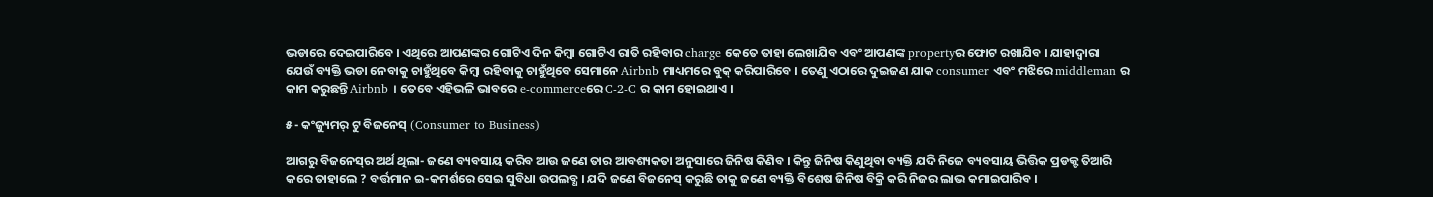ଭଡାରେ ଦେଇପାରିବେ । ଏଥିରେ ଆପଣଙ୍କର ଗୋଟିଏ ଦିନ କିମ୍ବା ଗୋଟିଏ ରାତି ରହିବାର charge କେତେ ତାହା ଲେଖାଯିବ ଏବଂ ଆପଣଙ୍କ propertyର ଫୋଟ ରଖାଯିବ । ଯାହାଦ୍ୱାରା ଯେଉଁ ବ୍ୟକ୍ତି ଭଡା ନେବାକୁ ଚାହୁଁଥିବେ କିମ୍ବା ରହିବାକୁ ଚାହୁଁଥିବେ ସେମାନେ Airbnb ମାଧ୍ୟମରେ ବୁକ୍ କରିପାରିବେ । ତେଣୁ ଏଠାରେ ଦୁଇଜଣ ଯାକ consumer ଏବଂ ମଝିରେ middleman ର କାମ କରୁଛନ୍ତି Airbnb । ତେବେ ଏହିଭଳି ଭାବରେ e-commerceରେ C-2-C ର କାମ ହୋଇଥାଏ ।

୫- କଂଜ୍ୟୁମର୍ ଟୁ ବିଜନେସ୍ (Consumer to Business)

ଆଗରୁ ବିଜନେସ୍‌ର ଅର୍ଥ ଥିଲା- ଜଣେ ବ୍ୟବସାୟ କରିବ ଆଉ ଜଣେ ତାର ଆବଶ୍ୟକତା ଅନୁସାରେ ଜିନିଷ କିଣିବ । କିନ୍ତୁ ଜିନିଷ କିଣୁଥିବା ବ୍ୟକ୍ତି ଯଦି ନିଜେ ବ୍ୟବସାୟ ଭିତ୍ତିକ ପ୍ରଡକ୍ଟ ତିଆରି କରେ ତାହାଲେ ? ବର୍ତ୍ତମାନ ଇ-କମର୍ଶରେ ସେଇ ସୁବିଧା ଉପଲବ୍ଧ । ଯଦି ଜଣେ ବିଜନେସ୍ କରୁଛି ତାକୁ ଜଣେ ବ୍ୟକ୍ତି ବିଶେଷ ଜିନିଷ ବିକ୍ରି କରି ନିଜର ଲାଭ କମାଇପାରିବ ।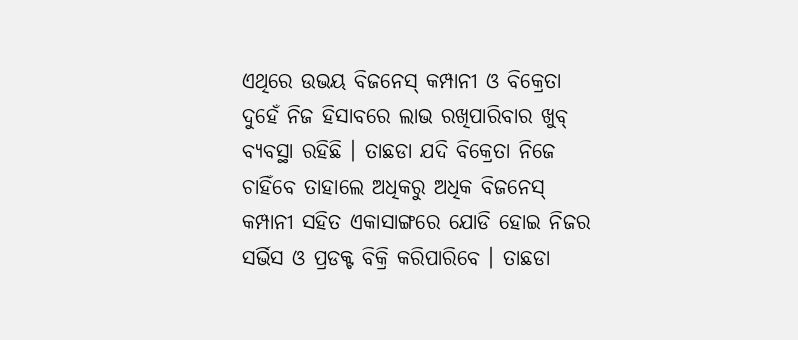ଏଥିରେ ଉଭୟ ବିଜନେସ୍ କମ୍ପାନୀ ଓ ବିକ୍ରେତା ଦୁହେଁ ନିଜ ହିସାବରେ ଲାଭ ରଖିପାରିବାର ଖୁବ୍ ବ୍ୟବସ୍ଥା ରହିଛି । ତାଛଡା ଯଦି ବିକ୍ରେତା ନିଜେ ଚାହିଁବେ ତାହାଲେ ଅଧିକରୁ ଅଧିକ ବିଜନେସ୍ କମ୍ପାନୀ ସହିତ ଏକାସାଙ୍ଗରେ ଯୋଡି ହୋଇ ନିଜର ସର୍ଭିସ ଓ ପ୍ରଡକ୍ଟ ବିକ୍ରି କରିପାରିବେ । ତାଛଡା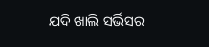ଯଦି ଖାଲି ସର୍ଭିସର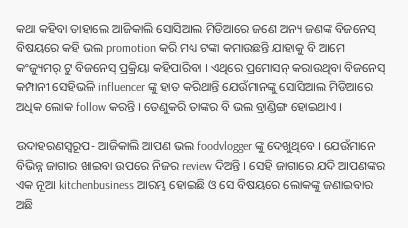କଥା କହିବା ତାହାଲେ ଆଜିକାଲି ସୋସିଆଲ ମିଡିଆରେ ଜଣେ ଅନ୍ୟ ଜଣଙ୍କ ବିଜନେସ୍ ବିଷୟରେ କହି ଭଲ promotion କରି ମଧ୍ୟ ଟଙ୍କା କମାଉଛନ୍ତି ଯାହାକୁ ବି ଆମେ କଂଜ୍ୟୁମର୍ ଟୁ ବିଜନେସ୍ ପ୍ରକ୍ରିୟା କହିପାରିବା । ଏଥିରେ ପ୍ରମୋସନ୍ କରାଉଥିବା ବିଜନେସ୍ କମ୍ପାନୀ ସେହିଭଳି influencer ଙ୍କୁ ହାତ କରିଥାନ୍ତି ଯେଉଁମାନଙ୍କୁ ସୋସିଆଲ ମିଡିଆରେ ଅଧିକ ଲୋକ follow କରନ୍ତି । ତେଣୁକରି ତାଙ୍କର ବି ଭଲ ବ୍ରାଣ୍ଡିଙ୍ଗ ହୋଇଥାଏ ।

ଉଦାହରଣସ୍ୱରୂପ- ଆଜିକାଲି ଆପଣ ଭଲ foodvlogger ଙ୍କୁ ଦେଖୁଥିବେ । ଯେଉଁମାନେ ବିଭିନ୍ନ ଜାଗାର ଖାଇବା ଉପରେ ନିଜର review ଦିଅନ୍ତି । ସେହି ଜାଗାରେ ଯଦି ଆପଣଙ୍କର ଏକ ନୂଆ kitchenbusiness ଆରମ୍ଭ ହୋଇଛି ଓ ସେ ବିଷୟରେ ଲୋକଙ୍କୁ ଜଣାଇବାର ଅଛି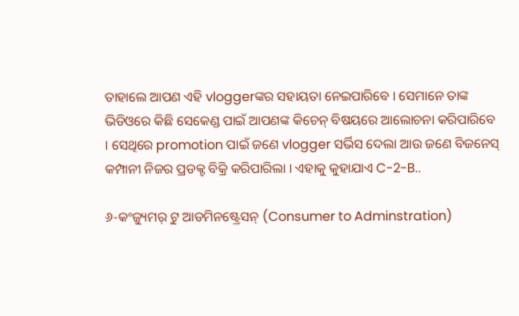ତାହାଲେ ଆପଣ ଏହି vloggerଙ୍କର ସହାୟତା ନେଇପାରିବେ । ସେମାନେ ତାଙ୍କ ଭିଡିଓରେ କିଛି ସେକେଣ୍ଡ ପାଇଁ ଆପଣଙ୍କ କିଚେନ୍ ବିଷୟରେ ଆଲୋଚନା କରିପାରିବେ । ସେଥିରେ promotion ପାଇଁ ଜଣେ vlogger ସର୍ଭିସ ଦେଲା ଆଉ ଜଣେ ବିଜନେସ୍ କମ୍ପାନୀ ନିଜର ପ୍ରଡକ୍ଟ ବିକ୍ରି କରିପାରିଲା । ଏହାକୁ କୁହାଯାଏ C-2-B..

୬-କଂଜ୍ୟୁମର୍ ଟୁ ଆଡମିନଷ୍ଟ୍ରେସନ୍ (Consumer to Adminstration)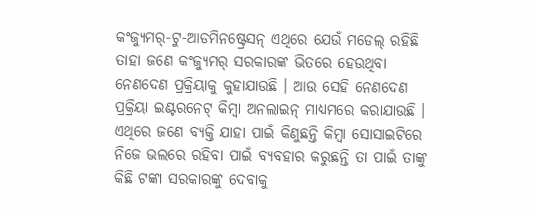କଂଜ୍ୟୁମର୍‌-ଟୁ-ଆଡମିନଷ୍ଟ୍ରେସନ୍ ଏଥିରେ ଯେଉଁ ମଡେଲ୍ ରହିଛି ତାହା ଜଣେ କଂଜ୍ୟୁମର୍ ସରକାରଙ୍କ ଭିତରେ ହେଉଥିବା ନେଣଦେଣ ପ୍ରକ୍ରିୟାକୁ କୁହାଯାଉଛି । ଆଉ ସେହି ନେଣଦେଣ ପ୍ରକ୍ରିୟା ଇଣ୍ଟରନେଟ୍ କିମ୍ବା ଅନଲାଇନ୍ ମାଧ୍ୟମରେ କରାଯାଉଛି । ଏଥିରେ ଜଣେ ବ୍ୟକ୍ତି ଯାହା ପାଇଁ କିଣୁଛନ୍ତି କିମ୍ବା ସୋସାଇଟିରେ ନିଜେ ଭଲରେ ରହିବା ପାଇଁ ବ୍ୟବହାର କରୁଛନ୍ତି ତା ପାଇଁ ତାଙ୍କୁ କିଛି ଟଙ୍କା ସରକାରଙ୍କୁ ଦେବାକୁ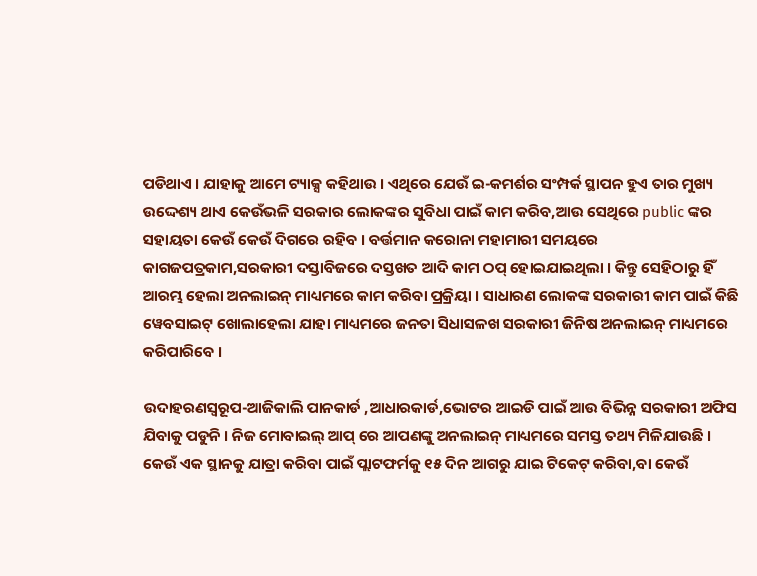ପଡିଥାଏ । ଯାହାକୁ ଆମେ ଟ୍ୟାକ୍ସ କହିଥାଉ । ଏଥିରେ ଯେଉଁ ଇ-କମର୍ଶର ସଂମ୍ପର୍କ ସ୍ଥାପନ ହୁଏ ତାର ମୁଖ୍ୟ ଉଦ୍ଦେଶ୍ୟ ଥାଏ କେଉଁଭଳି ସରକାର ଲୋକଙ୍କର ସୁବିଧା ପାଇଁ କାମ କରିବ,ଆଉ ସେଥିରେ public ଙ୍କର ସହାୟତା କେଉଁ କେଉଁ ଦିଗରେ ରହିବ । ବର୍ତ୍ତମାନ କରୋନା ମହାମାରୀ ସମୟରେ କାଗଜପତ୍ରକାମ,ସରକାରୀ ଦସ୍ତାବିଜରେ ଦସ୍ତଖତ ଆଦି କାମ ଠପ୍ ହୋଇଯାଇଥିଲା । କିନ୍ତୁ ସେହିଠାରୁ ହିଁ ଆରମ୍ଭ ହେଲା ଅନଲାଇନ୍ ମାଧ୍ୟମରେ କାମ କରିବା ପ୍ରକ୍ରିୟା । ସାଧାରଣ ଲୋକଙ୍କ ସରକାରୀ କାମ ପାଇଁ କିଛି ୱେବସାଇଟ୍ ଖୋଲାହେଲା ଯାହା ମାଧ୍ୟମରେ ଜନତା ସିଧାସଳଖ ସରକାରୀ ଜିନିଷ ଅନଲାଇନ୍ ମାଧ୍ୟମରେ କରିପାରିବେ ।

ଉଦାହରଣସ୍ୱରୂପ-ଆଜିକାଲି ପାନକାର୍ଡ ,ଆଧାରକାର୍ଡ,ଭୋଟର ଆଇଡି ପାଇଁ ଆଉ ବିଭିନ୍ନ ସରକାରୀ ଅଫିସ ଯିବାକୁ ପଡୁନି । ନିଜ ମୋବାଇଲ୍ ଆପ୍ ରେ ଆପଣଙ୍କୁ ଅନଲାଇନ୍ ମାଧ୍ୟମରେ ସମସ୍ତ ତଥ୍ୟ ମିଳିଯାଉଛି । କେଉଁ ଏକ ସ୍ଥାନକୁ ଯାତ୍ରା କରିବା ପାଇଁ ପ୍ଲାଟଫର୍ମକୁ ୧୫ ଦିନ ଆଗରୁ ଯାଇ ଟିକେଟ୍ କରିବା,ବା କେଉଁ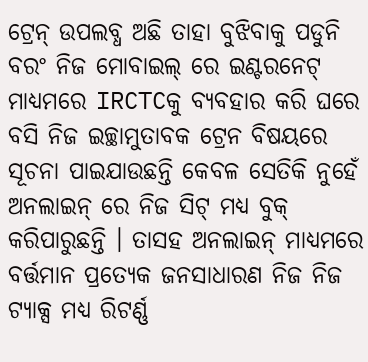ଟ୍ରେନ୍ ଉପଲବ୍ଧ ଅଛି ତାହା ବୁଝିବାକୁ ପଡୁନି ବରଂ ନିଜ ମୋବାଇଲ୍ ରେ ଇଣ୍ଟରନେଟ୍ ମାଧ୍ୟମରେ IRCTCକୁ ବ୍ୟବହାର କରି ଘରେ ବସି ନିଜ ଇଚ୍ଛାମୁତାବକ ଟ୍ରେନ ବିଷୟରେ ସୂଚନା ପାଇଯାଉଛନ୍ତି କେବଳ ସେତିକି ନୁହେଁ ଅନଲାଇନ୍ ରେ ନିଜ ସିଟ୍ ମଧ୍ୟ ବୁକ୍ କରିପାରୁଛନ୍ତି । ତାସହ ଅନଲାଇନ୍ ମାଧ୍ୟମରେ ବର୍ତ୍ତମାନ ପ୍ରତ୍ୟେକ ଜନସାଧାରଣ ନିଜ ନିଜ ଟ୍ୟାକ୍ସ ମଧ୍ୟ ରିଟର୍ଣ୍ଣ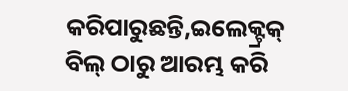କରିପାରୁଛନ୍ତି,ଇଲେକ୍ଟ୍ରକ୍ ବିଲ୍ ଠାରୁ ଆରମ୍ଭ କରି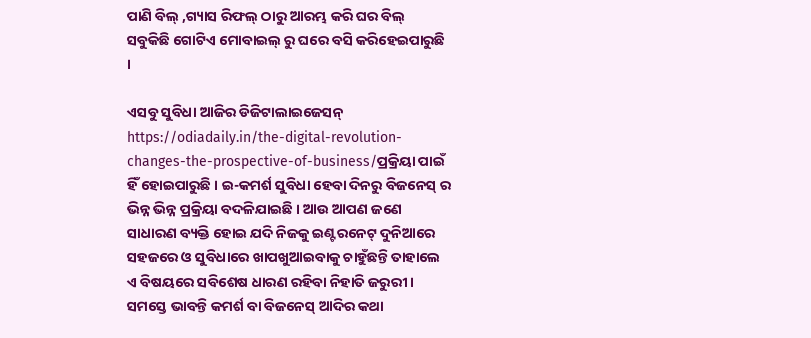ପାଣି ବିଲ୍ ,ଗ୍ୟାସ ରିଫଲ୍ ଠାରୁ ଆରମ୍ଭ କରି ଘର ବିଲ୍ ସବୁକିଛି ଗୋଟିଏ ମୋବାଇଲ୍ ରୁ ଘରେ ବସି କରିହେଇପାରୁଛି ।

ଏସବୁ ସୁବିଧା ଆଜିର ଡିଜିଟାଲାଇଜେସନ୍ https://odiadaily.in/the-digital-revolution-changes-the-prospective-of-business/ପ୍ରକ୍ରିୟା ପାଇଁ ହିଁ ହୋଇପାରୁଛି । ଇ-କମର୍ଶ ସୁବିଧା ହେବା ଦିନରୁ ବିଜନେସ୍ ର ଭିନ୍ନ ଭିନ୍ନ ପ୍ରକ୍ରିୟା ବଦଳିଯାଇଛି । ଆଉ ଆପଣ ଜଣେ ସାଧାରଣ ବ୍ୟକ୍ତି ହୋଇ ଯଦି ନିଜକୁ ଇଣ୍ଟରନେଟ୍ ଦୁନିଆରେ ସହଜରେ ଓ ସୁବିଧାରେ ଖାପଖୁଆଇବାକୁ ଚାହୁଁଛନ୍ତି ତାହାଲେ ଏ ବିଷୟରେ ସବିଶେଷ ଧାରଣ ରହିବା ନିହାତି ଜରୁରୀ । ସମସ୍ତେ ଭାବନ୍ତି କମର୍ଶ ବା ବିଜନେସ୍ ଆଦିର କଥା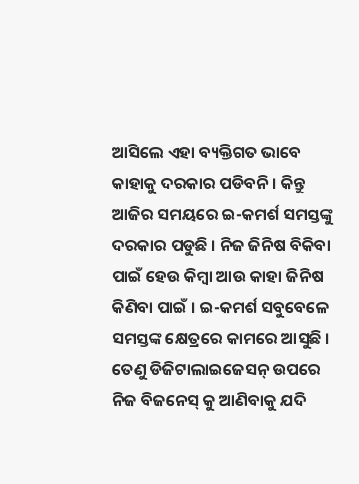ଆସିଲେ ଏହା ବ୍ୟକ୍ତିଗତ ଭାବେ କାହାକୁ ଦରକାର ପଡିବନି । କିନ୍ତୁ ଆଜିର ସମୟରେ ଇ-କମର୍ଶ ସମସ୍ତଙ୍କୁ ଦରକାର ପଡୁଛି । ନିଜ ଜିନିଷ ବିକିବା ପାଇଁ ହେଉ କିମ୍ବା ଆଉ କାହା ଜିନିଷ କିଣିବା ପାଇଁ । ଇ-କମର୍ଶ ସବୁବେଳେ ସମସ୍ତଙ୍କ କ୍ଷେତ୍ରରେ କାମରେ ଆସୁଛି । ତେଣୁ ଡିଜିଟାଲାଇଜେସନ୍ ଉପରେ ନିଜ ବିଜନେସ୍ କୁ ଆଣିବାକୁ ଯଦି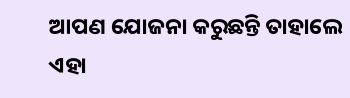ଆପଣ ଯୋଜନା କରୁଛନ୍ତି ତାହାଲେ ଏହା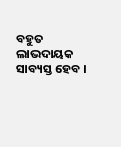ବହୁତ ଲାଭଦାୟକ ସାବ୍ୟସ୍ତ ହେବ ।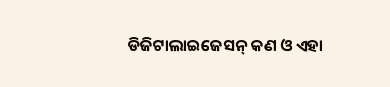ଡିଜିଟାଲାଇଜେସନ୍ କଣ ଓ ଏହା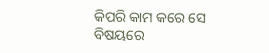କିପରି କାମ କରେ ସେ ବିଷୟରେ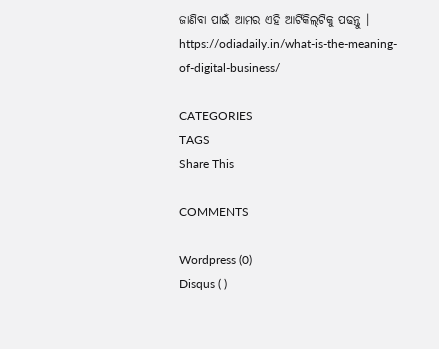ଜାଣିବା ପାଇଁ ଆମର ଏହି ଆର୍ଟିକିଲ୍‌ଟିକୁ ପଢନ୍ତୁ । https://odiadaily.in/what-is-the-meaning-of-digital-business/

CATEGORIES
TAGS
Share This

COMMENTS

Wordpress (0)
Disqus ( )